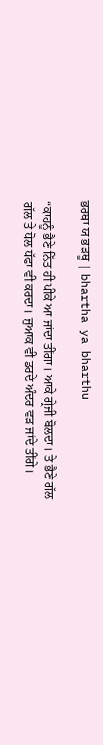ਭਰਥਾ ਯ ਭੜਥੂ | bhartha ya bharthu

“ਕਾਹਨੂੰ ਭੈਣੇ ਨਿੱਤ ਹੀ ਪੀਕੇ ਆ ਜਾਂਦਾ ਤੀਂਗਾ। ਆਕੇ ਗ੍ਰੇਜੀ ਬੋਲਦਾ। ਤੇ ਭੈਣੇ ਗੱਲ ਗੱਲ ਤੇ ਧੋਲ ਧੱਫਾ ਵੀ ਕਰਦਾ। ਜੁਆਕ ਵੀ ਡਰਦੇ ਅੰਦਰ ਵੜ ਜਾਂਦੇ ਤੀਂਗੇ।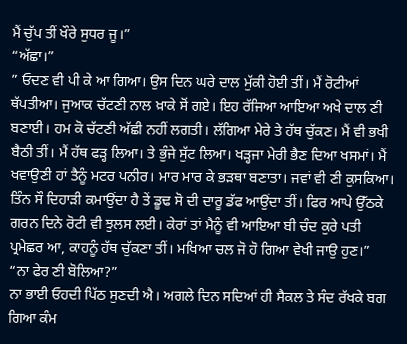ਮੈਂ ਚੁੱਪ ਤੀਂ ਖੌਰੇ ਸੁਧਰ ਜੂ।”
“ਅੱਛਾ।”
” ਓਦਣ ਵੀ ਪੀ ਕੇ ਆ ਗਿਆ। ਉਸ ਦਿਨ ਘਰੇ ਦਾਲ ਮੁੱਕੀ ਹੋਈ ਤੀਂ। ਮੈਂ ਰੋਟੀਆਂ ਥੱਪਤੀਆ। ਜੁਆਕ ਚੱਟਣੀ ਨਾਲ ਖ਼ਾਕੇ ਸੋਂ ਗਏ। ਇਹ ਰੱਜਿਆ ਆਇਆ ਅਖੇ ਦਾਲ ਣੀ ਬਣਾਈ। ਹਮ ਕੋ ਚੱਟਣੀ ਅੱਛੀ ਨਹੀਂ ਲਗਤੀ। ਲੱਗਿਆ ਮੇਰੇ ਤੇ ਹੱਥ ਚੁੱਕਣ। ਮੈਂ ਵੀ ਭਖੀ ਬੈਠੀ ਤੀਂ। ਮੈਂ ਹੱਥ ਫੜ੍ਹ ਲਿਆ। ਤੇ ਭੁੰਜੇ ਸੁੱਟ ਲਿਆ। ਖੜ੍ਹਜਾ ਮੇਰੀ ਭੈਣ ਦਿਆ ਖਸਮਾਂ। ਮੈਂ ਖਵਾਉਣੀ ਹਾਂ ਤੈਨੂੰ ਮਟਰ ਪਨੀਰ। ਮਾਰ ਮਾਰ ਕੇ ਭੜਥਾ ਬਣਾਤਾ। ਜਵਾਂ ਵੀ ਣੀ ਕੁਸਕਿਆ। ਤਿੰਨ ਸੌ ਦਿਹਾੜੀ ਕਮਾਉਂਦਾ ਹੈ ਤੇਂ ਡੂਢ ਸੋ ਦੀ ਦਾਰੂ ਡੱਫ ਆਉਂਦਾ ਤੀਂ। ਫਿਰ ਆਪੇ ਉੱਠਕੇ ਗਰਨ ਦਿਨੇ ਰੋਟੀ ਵੀ ਝੁਲਸ ਲਈ। ਕੇਰਾਂ ਤਾਂ ਮੈਨੂੰ ਵੀ ਆਇਆ ਬੀ ਚੰਦ ਕੁਰੇ ਪਤੀ ਪ੍ਰਮੇਛਰ ਆ, ਕਾਹਨੂੰ ਹੱਥ ਚੁੱਕਣਾ ਤੀਂ। ਮਖਿਆ ਚਲ ਜੋ ਹੋ ਗਿਆ ਵੇਖੀ ਜਾਉ ਹੁਣ।”
“ਨਾ ਫੇਰ ਣੀ ਬੋਲਿਆ?”
ਨਾ ਭਾਈ ਓਹਦੀ ਪਿੱਠ ਸੁਣਦੀ ਐ। ਅਗਲੇ ਦਿਨ ਸਦਿਆਂ ਹੀ ਸੈਕਲ ਤੇ ਸੰਦ ਰੱਖਕੇ ਬਗ ਗਿਆ ਕੰਮ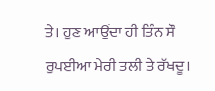ਤੇ। ਹੁਣ ਆਉਂਦਾ ਹੀ ਤਿੰਨ ਸੌ ਰੁਪਈਆ ਮੇਰੀ ਤਲੀ ਤੇ ਰੱਖਦੂ।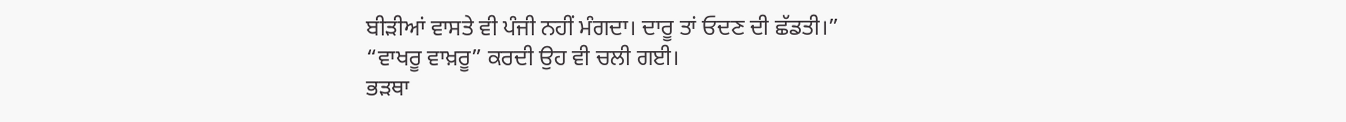ਬੀੜੀਆਂ ਵਾਸਤੇ ਵੀ ਪੰਜੀ ਨਹੀਂ ਮੰਗਦਾ। ਦਾਰੂ ਤਾਂ ਓਦਣ ਦੀ ਛੱਡਤੀ।”
“ਵਾਖਰੂ ਵਾਖ਼ਰੂ” ਕਰਦੀ ਉਹ ਵੀ ਚਲੀ ਗਈ।
ਭੜਥਾ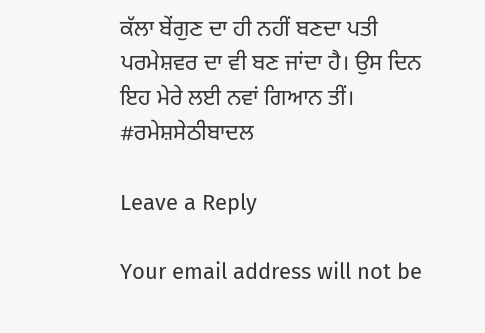ਕੱਲਾ ਬੇਂਗੁਣ ਦਾ ਹੀ ਨਹੀਂ ਬਣਦਾ ਪਤੀ ਪਰਮੇਸ਼ਵਰ ਦਾ ਵੀ ਬਣ ਜਾਂਦਾ ਹੈ। ਉਸ ਦਿਨ ਇਹ ਮੇਰੇ ਲਈ ਨਵਾਂ ਗਿਆਨ ਤੀਂ।
#ਰਮੇਸ਼ਸੇਠੀਬਾਦਲ

Leave a Reply

Your email address will not be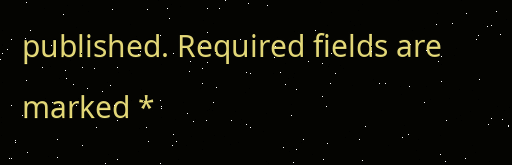published. Required fields are marked *